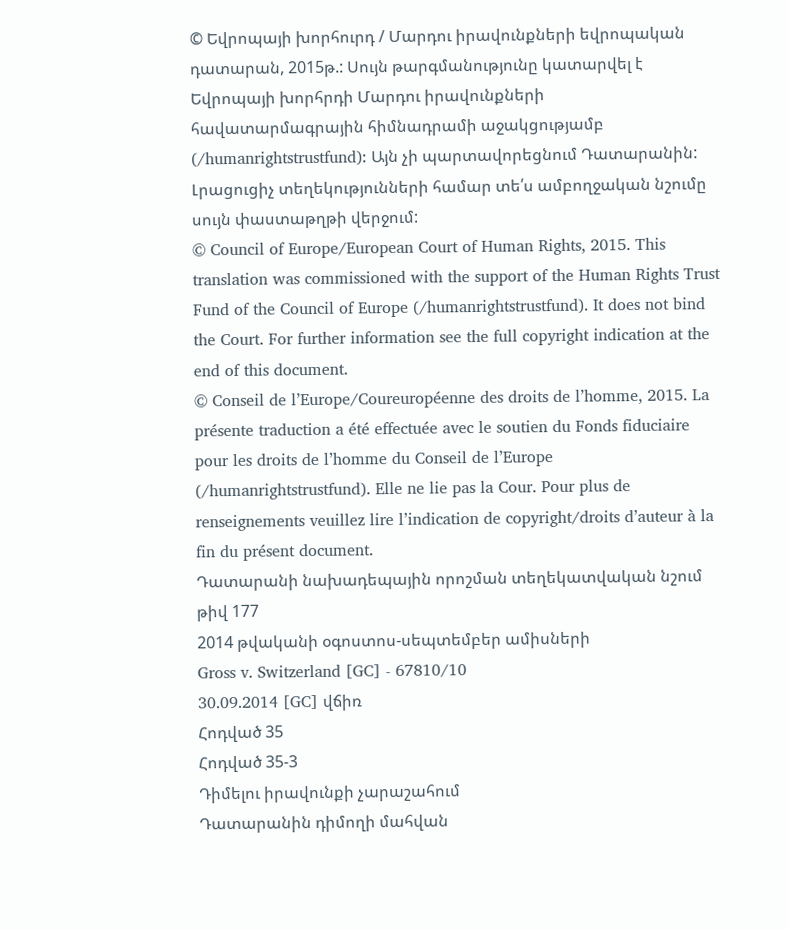© Եվրոպայի խորհուրդ / Մարդու իրավունքների եվրոպական դատարան, 2015թ.: Սույն թարգմանությունը կատարվել է Եվրոպայի խորհրդի Մարդու իրավունքների հավատարմագրային հիմնադրամի աջակցությամբ (/humanrightstrustfund): Այն չի պարտավորեցնում Դատարանին: Լրացուցիչ տեղեկությունների համար տե՛ս ամբողջական նշումը սույն փաստաթղթի վերջում:
© Council of Europe/European Court of Human Rights, 2015. This translation was commissioned with the support of the Human Rights Trust Fund of the Council of Europe (/humanrightstrustfund). It does not bind the Court. For further information see the full copyright indication at the end of this document.
© Conseil de l’Europe/Coureuropéenne des droits de l’homme, 2015. La présente traduction a été effectuée avec le soutien du Fonds fiduciaire pour les droits de l’homme du Conseil de l’Europe (/humanrightstrustfund). Elle ne lie pas la Cour. Pour plus de renseignements veuillez lire l’indication de copyright/droits d’auteur à la fin du présent document.
Դատարանի նախադեպային որոշման տեղեկատվական նշում թիվ 177
2014 թվականի օգոստոս-սեպտեմբեր ամիսների
Gross v. Switzerland [GC] - 67810/10
30.09.2014 [GC] վճիռ
Հոդված 35
Հոդված 35-3
Դիմելու իրավունքի չարաշահում
Դատարանին դիմողի մահվան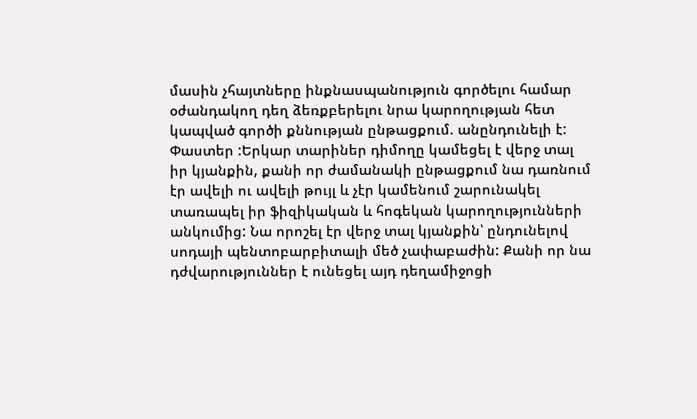մասին չհայտները ինքնասպանություն գործելու համար օժանդակող դեղ ձեռքբերելու նրա կարողության հետ կապված գործի քննության ընթացքում. անընդունելի է:
Փաստեր :Երկար տարիներ դիմողը կամեցել է վերջ տալ իր կյանքին, քանի որ ժամանակի ընթացքում նա դառնում էր ավելի ու ավելի թույլ և չէր կամենում շարունակել տառապել իր ֆիզիկական և հոգեկան կարողությունների անկումից: Նա որոշել էր վերջ տալ կյանքին՝ ընդունելով սոդայի պենտոբարբիտալի մեծ չափաբաժին: Քանի որ նա դժվարություններ է ունեցել այդ դեղամիջոցի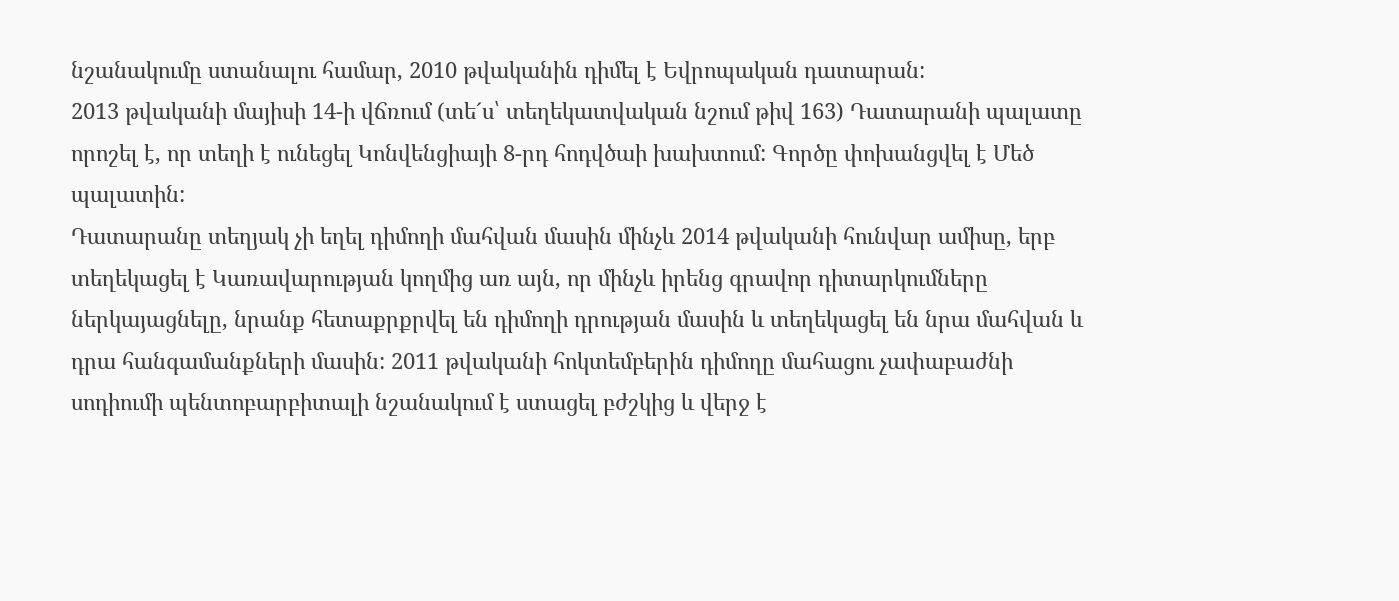նշանակումը ստանալու համար, 2010 թվականին դիմել է Եվրոպական դատարան:
2013 թվականի մայիսի 14-ի վճռում (տե´ս՝ տեղեկատվական նշում թիվ 163) Դատարանի պալատը որոշել է, որ տեղի է ունեցել Կոնվենցիայի 8-րդ հոդվծաի խախտում: Գործը փոխանցվել է Մեծ պալատին:
Դատարանը տեղյակ չի եղել դիմողի մահվան մասին մինչև 2014 թվականի հունվար ամիսը, երբ տեղեկացել է Կառավարության կողմից առ այն, որ մինչև իրենց գրավոր դիտարկումները ներկայացնելը, նրանք հետաքրքրվել են դիմողի դրության մասին և տեղեկացել են նրա մահվան և դրա հանգամանքների մասին: 2011 թվականի հոկտեմբերին դիմողը մահացու չափաբաժնի սոդիումի պենտոբարբիտալի նշանակում է ստացել բժշկից և վերջ է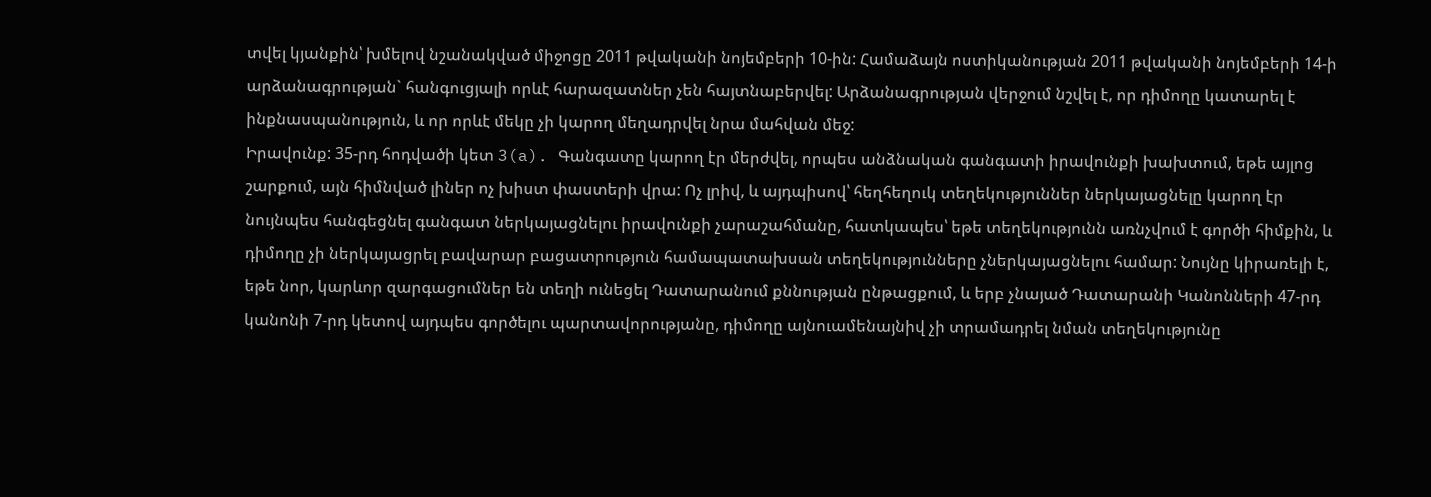տվել կյանքին՝ խմելով նշանակված միջոցը 2011 թվականի նոյեմբերի 10-ին: Համաձայն ոստիկանության 2011 թվականի նոյեմբերի 14-ի արձանագրության` հանգուցյալի որևէ հարազատներ չեն հայտնաբերվել: Արձանագրության վերջում նշվել է, որ դիմողը կատարել է ինքնասպանություն, և որ որևէ մեկը չի կարող մեղադրվել նրա մահվան մեջ:
Իրավունք: 35-րդ հոդվածի կետ 3(a). Գանգատը կարող էր մերժվել, որպես անձնական գանգատի իրավունքի խախտում, եթե այլոց շարքում, այն հիմնված լիներ ոչ խիստ փաստերի վրա: Ոչ լրիվ, և այդպիսով՝ հեղհեղուկ տեղեկություններ ներկայացնելը կարող էր նույնպես հանգեցնել գանգատ ներկայացնելու իրավունքի չարաշահմանը, հատկապես՝ եթե տեղեկությունն առնչվում է գործի հիմքին, և դիմողը չի ներկայացրել բավարար բացատրություն համապատախսան տեղեկությունները չներկայացնելու համար: Նույնը կիրառելի է, եթե նոր, կարևոր զարգացումներ են տեղի ունեցել Դատարանում քննության ընթացքում, և երբ չնայած Դատարանի Կանոնների 47-րդ կանոնի 7-րդ կետով այդպես գործելու պարտավորությանը, դիմողը այնուամենայնիվ չի տրամադրել նման տեղեկությունը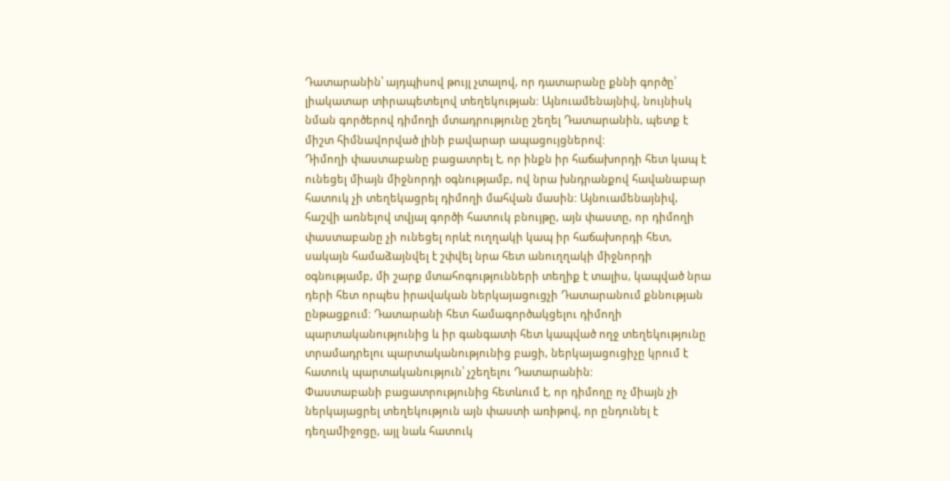Դատարանին՝ այդպիսով թույլ չտալով, որ դատարանը քննի գործը՝ լիակատար տիրապետելով տեղեկության: Այնուամենայնիվ, նույնիսկ նման գործերով դիմողի մտադրությունը շեղել Դատարանին, պետք է միշտ հիմնավորված լինի բավարար ապացույցներով:
Դիմողի փաստաբանը բացատրել է, որ ինքն իր հաճախորդի հետ կապ է ունեցել միայն միջնորդի օգնությամբ, ով նրա խնդրանքով հավանաբար հատուկ չի տեղեկացրել դիմողի մահվան մասին: Այնուամենայնիվ, հաշվի առնելով տվյալ գործի հատուկ բնույթը, այն փաստը, որ դիմողի փաստաբանը չի ունեցել որևէ ուղղակի կապ իր հաճախորդի հետ, սակայն համաձայնվել է շփվել նրա հետ անուղղակի միջնորդի օգնությամբ, մի շարք մտահոգությունների տեղիք է տալիս, կապված նրա դերի հետ որպես իրավական ներկայացուցչի Դատարանում քննության ընթացքում: Դատարանի հետ համագործակցելու դիմողի պարտականությունից և իր գանգատի հետ կապված ողջ տեղեկությունը տրամադրելու պարտականությունից բացի, ներկայացուցիչը կրում է հատուկ պարտականություն՝ չշեղելու Դատարանին:
Փաստաբանի բացատրությունից հետևում է, որ դիմողը ոչ միայն չի ներկայացրել տեղեկություն այն փաստի առիթով, որ ընդունել է դեղամիջոցը, այլ նաև հատուկ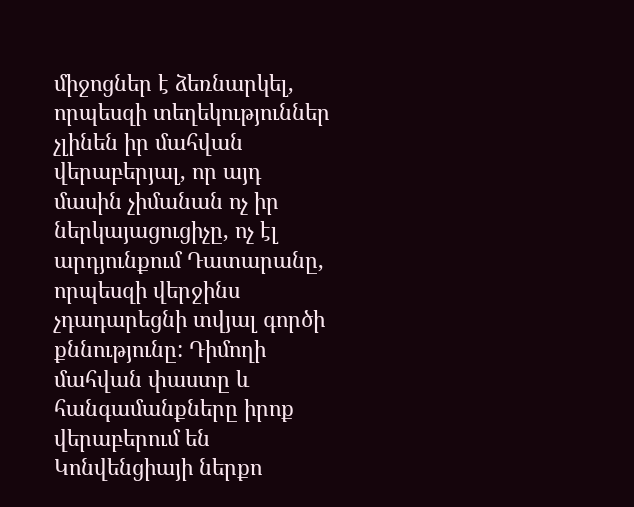միջոցներ է ձեռնարկել, որպեսզի տեղեկություններ չլինեն իր մահվան վերաբերյալ, որ այդ մասին չիմանան ոչ իր ներկայացուցիչը, ոչ էլ արդյունքում Դատարանը, որպեսզի վերջինս չդադարեցնի տվյալ գործի քննությունը: Դիմողի մահվան փաստը և հանգամանքները իրոք վերաբերում են Կոնվենցիայի ներքո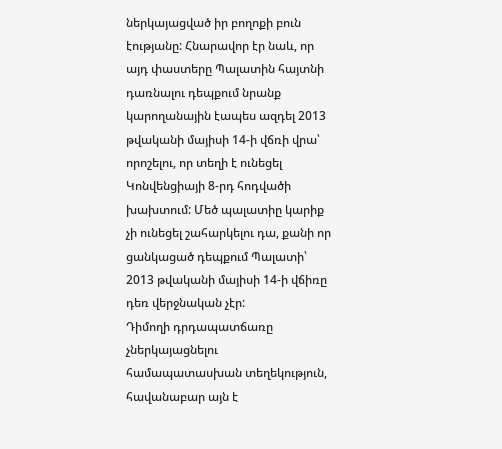ներկայացված իր բողոքի բուն էությանը: Հնարավոր էր նաև, որ այդ փաստերը Պալատին հայտնի դառնալու դեպքում նրանք կարողանային էապես ազդել 2013 թվականի մայիսի 14-ի վճռի վրա՝ որոշելու, որ տեղի է ունեցել Կոնվենցիայի 8-րդ հոդվածի խախտում: Մեծ պալատիը կարիք չի ունեցել շահարկելու դա, քանի որ ցանկացած դեպքում Պալատի՝ 2013 թվականի մայիսի 14-ի վճիռը դեռ վերջնական չէր:
Դիմողի դրդապատճառը չներկայացնելու համապատասխան տեղեկություն, հավանաբար այն է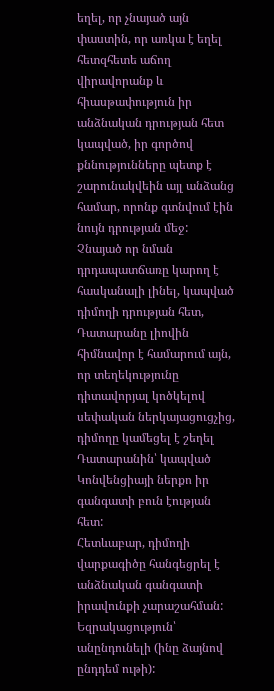եղել, որ չնայած այն փաստին, որ առկա է եղել հետզհետե աճող վիրավորանք և հիասթափություն իր անձնական դրության հետ կապված, իր գործով քննությունները պետք է շարունակվեին այլ անձանց համար, որոնք գտնվում էին նույն դրության մեջ: Չնայած որ նման դրդապատճառը կարող է հասկանալի լինել, կապված դիմողի դրության հետ, Դատարանը լիովին հիմնավոր է համարում այն, որ տեղեկությունը դիտավորյալ կոծկելով սեփական ներկայացուցչից, դիմողը կամեցել է շեղել Դատարանին՝ կապված Կոնվենցիայի ներքո իր գանգատի բուն էության հետ:
Հետևաբար, դիմողի վարքագիծը հանգեցրել է անձնական գանգատի իրավունքի չարաշահման:
Եզրակացություն՝ անընդունելի (ինը ձայնով ընդդեմ ութի):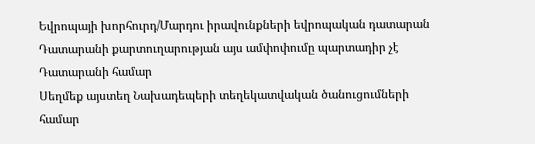Եվրոպայի խորհուրդ/Մարդու իրավունքների եվրոպական դատարան
Դատարանի քարտուղարության այս ամփոփումը պարտադիր չէ Դատարանի համար
Սեղմեք այստեղ Նախադեպերի տեղեկատվական ծանուցումների համար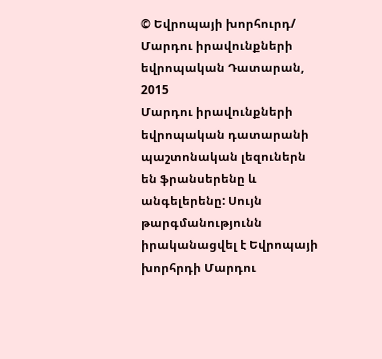© Եվրոպայի խորհուրդ/ Մարդու իրավունքների եվրոպական Դատարան, 2015
Մարդու իրավունքների եվրոպական դատարանի պաշտոնական լեզուներն են ֆրանսերենը և անգելերենը: Սույն թարգմանությունն իրականացվել է Եվրոպայի խորհրդի Մարդու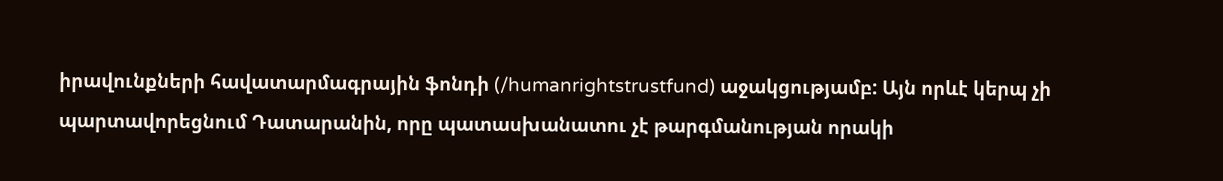իրավունքների հավատարմագրային ֆոնդի (/humanrightstrustfund) աջակցությամբ: Այն որևէ կերպ չի պարտավորեցնում Դատարանին, որը պատասխանատու չէ թարգմանության որակի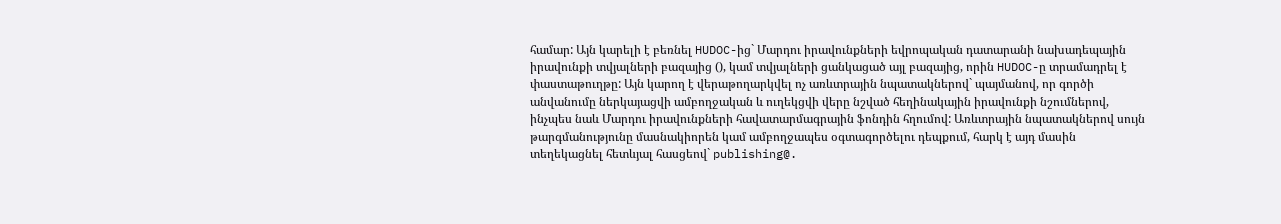համար: Այն կարելի է բեռնել HUDOC-ից` Մարդու իրավունքների եվրոպական դատարանի նախադեպային իրավունքի տվյալների բազայից (), կամ տվյալների ցանկացած այլ բազայից, որին HUDOC-ը տրամադրել է փաստաթուղթը: Այն կարող է վերաթողարկվել ոչ առևտրային նպատակներով` պայմանով, որ գործի անվանումը ներկայացվի ամբողջական և ուղեկցվի վերը նշված հեղինակային իրավունքի նշումներով, ինչպես նաև Մարդու իրավունքների հավատարմագրային ֆոնդին հղումով: Առևտրային նպատակներով սույն թարգմանությունը մասնակիորեն կամ ամբողջապես օգտագործելու դեպքում, հարկ է այդ մասին տեղեկացնել հետևյալ հասցեով` publishing@.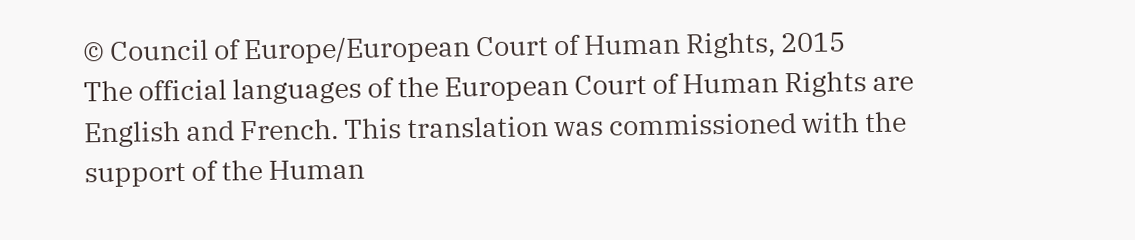© Council of Europe/European Court of Human Rights, 2015
The official languages of the European Court of Human Rights are English and French. This translation was commissioned with the support of the Human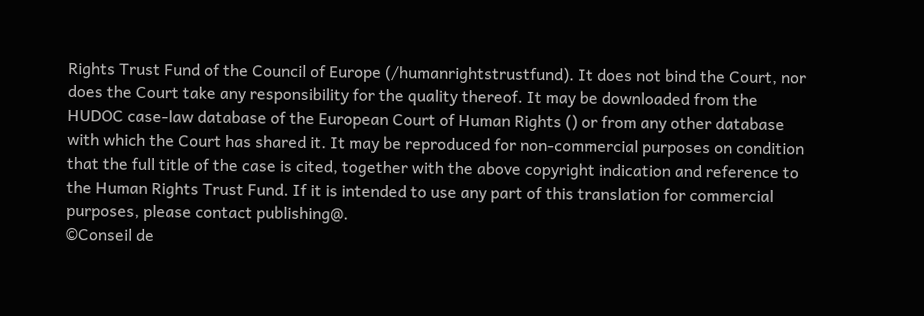Rights Trust Fund of the Council of Europe (/humanrightstrustfund). It does not bind the Court, nor does the Court take any responsibility for the quality thereof. It may be downloaded from the HUDOC case-law database of the European Court of Human Rights () or from any other database with which the Court has shared it. It may be reproduced for non-commercial purposes on condition that the full title of the case is cited, together with the above copyright indication and reference to the Human Rights Trust Fund. If it is intended to use any part of this translation for commercial purposes, please contact publishing@.
©Conseil de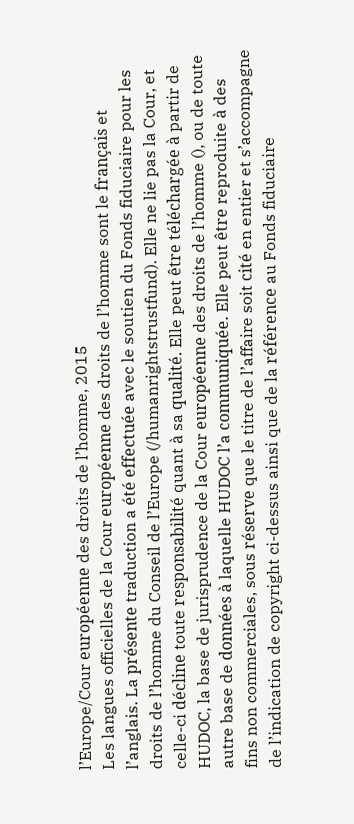l’Europe/Cour européenne des droits de l’homme, 2015
Les langues officielles de la Cour européenne des droits de l’homme sont le français et l’anglais. La présente traduction a été effectuée avec le soutien du Fonds fiduciaire pour les droits de l’homme du Conseil de l’Europe (/humanrightstrustfund). Elle ne lie pas la Cour, et celle-ci décline toute responsabilité quant à sa qualité. Elle peut être téléchargée à partir de HUDOC, la base de jurisprudence de la Cour européenne des droits de l’homme (), ou de toute autre base de données à laquelle HUDOC l’a communiquée. Elle peut être reproduite à des fins non commerciales, sous réserve que le titre de l’affaire soit cité en entier et s’accompagne de l’indication de copyright ci-dessus ainsi que de la référence au Fonds fiduciaire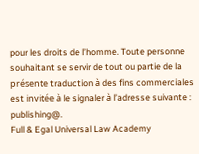pour les droits de l’homme. Toute personne souhaitant se servir de tout ou partie de la présente traduction à des fins commerciales est invitée à le signaler à l’adresse suivante : publishing@.
Full & Egal Universal Law Academy